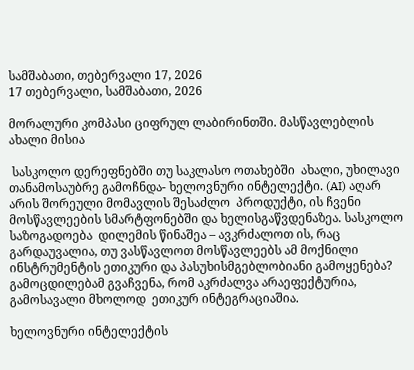სამშაბათი, თებერვალი 17, 2026
17 თებერვალი, სამშაბათი, 2026

მორალური კომპასი ციფრულ ლაბირინთში. მასწავლებლის ახალი მისია

 სასკოლო დერეფნებში თუ საკლასო ოთახებში  ახალი, უხილავი თანამოსაუბრე გამოჩნდა- ხელოვნური ინტელექტი. (AI) აღარ არის შორეული მომავლის შესაძლო  პროდუქტი, ის ჩვენი მოსწავლეების სმარტფონებში და ხელისგაწვდენაზეა. სასკოლო  საზოგადოება  დილემის წინაშეა – ავკრძალოთ ის, რაც გარდაუვალია, თუ ვასწავლოთ მოსწავლეებს ამ მოქნილი  ინსტრუმენტის ეთიკური და პასუხისმგებლობიანი გამოყენება? გამოცდილებამ გვაჩვენა, რომ აკრძალვა არაეფექტურია, გამოსავალი მხოლოდ  ეთიკურ ინტეგრაციაშია.

ხელოვნური ინტელექტის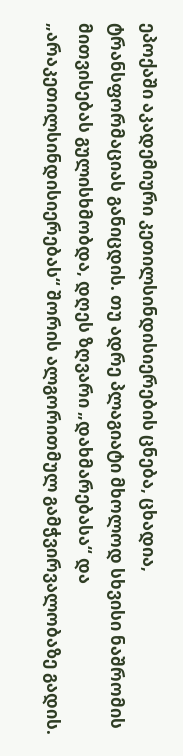ეპოქაში აკადემიური კეთილსინდისიერების ცნება, ცხადია,  ტრანსფორმაციას განიცდის. თუ ადრე პლაგიატი მხოლოდ სხვისი ნაშრომის მითვისებას გულისხმობდა, დღეს ზღვარი „დახმარებასა“ და „არაკეთილსინდისიერებას“ შორის ალგორითმულ გამჭვირვალობაზე გადის.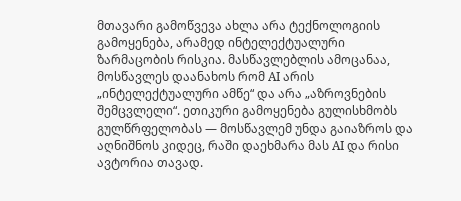მთავარი გამოწვევა ახლა არა ტექნოლოგიის გამოყენება, არამედ ინტელექტუალური ზარმაცობის რისკია. მასწავლებლის ამოცანაა, მოსწავლეს დაანახოს რომ AI არის „ინტელექტუალური ამწე“ და არა „აზროვნების შემცვლელი“. ეთიკური გამოყენება გულისხმობს გულწრფელობას — მოსწავლემ უნდა გაიაზროს და აღნიშნოს კიდეც, რაში დაეხმარა მას AI და რისი ავტორია თავად.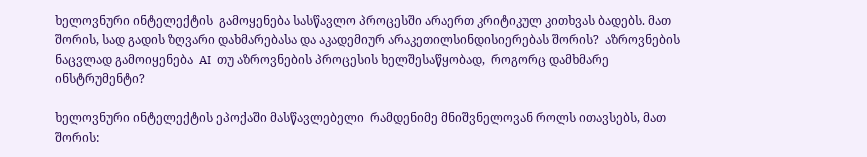ხელოვნური ინტელექტის  გამოყენება სასწავლო პროცესში არაერთ კრიტიკულ კითხვას ბადებს. მათ შორის, სად გადის ზღვარი დახმარებასა და აკადემიურ არაკეთილსინდისიერებას შორის?  აზროვნების ნაცვლად გამოიყენება  AI  თუ აზროვნების პროცესის ხელშესაწყობად,  როგორც დამხმარე ინსტრუმენტი?

ხელოვნური ინტელექტის ეპოქაში მასწავლებელი  რამდენიმე მნიშვნელოვან როლს ითავსებს, მათ შორის: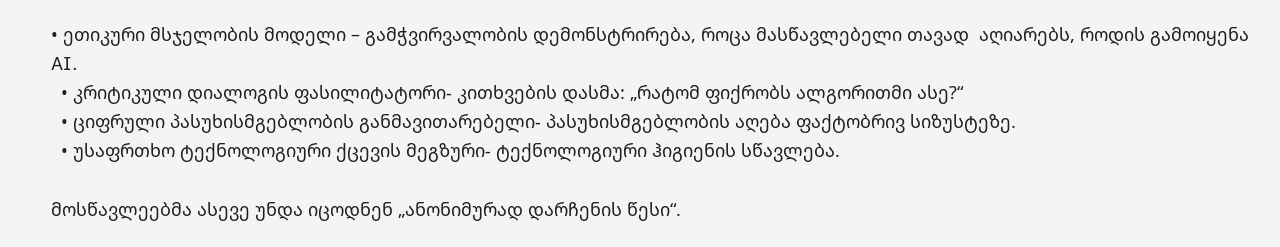• ეთიკური მსჯელობის მოდელი – გამჭვირვალობის დემონსტრირება, როცა მასწავლებელი თავად  აღიარებს, როდის გამოიყენა AI.
  • კრიტიკული დიალოგის ფასილიტატორი- კითხვების დასმა: „რატომ ფიქრობს ალგორითმი ასე?“
  • ციფრული პასუხისმგებლობის განმავითარებელი- პასუხისმგებლობის აღება ფაქტობრივ სიზუსტეზე.
  • უსაფრთხო ტექნოლოგიური ქცევის მეგზური- ტექნოლოგიური ჰიგიენის სწავლება.

მოსწავლეებმა ასევე უნდა იცოდნენ „ანონიმურად დარჩენის წესი“.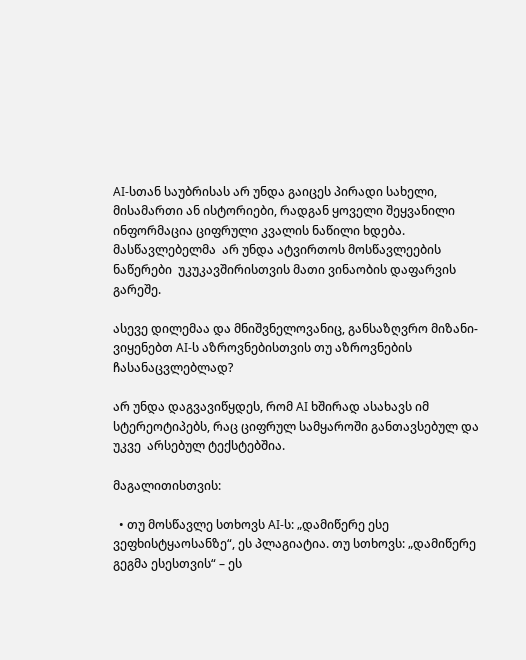AI-სთან საუბრისას არ უნდა გაიცეს პირადი სახელი, მისამართი ან ისტორიები, რადგან ყოველი შეყვანილი ინფორმაცია ციფრული კვალის ნაწილი ხდება.  მასწავლებელმა  არ უნდა ატვირთოს მოსწავლეების ნაწერები  უკუკავშირისთვის მათი ვინაობის დაფარვის გარეშე.

ასევე დილემაა და მნიშვნელოვანიც, განსაზღვრო მიზანი- ვიყენებთ AI-ს აზროვნებისთვის თუ აზროვნების ჩასანაცვლებლად?

არ უნდა დაგვავიწყდეს, რომ AI ხშირად ასახავს იმ სტერეოტიპებს, რაც ციფრულ სამყაროში განთავსებულ და უკვე  არსებულ ტექსტებშია.

მაგალითისთვის:

  • თუ მოსწავლე სთხოვს AI-ს: „დამიწერე ესე ვეფხისტყაოსანზე“, ეს პლაგიატია. თუ სთხოვს: „დამიწერე გეგმა ესესთვის“ – ეს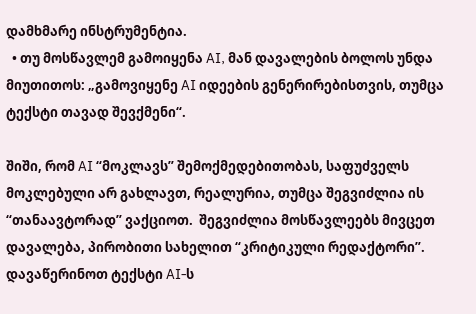დამხმარე ინსტრუმენტია.
  • თუ მოსწავლემ გამოიყენა AI, მან დავალების ბოლოს უნდა მიუთითოს: „გამოვიყენე AI იდეების გენერირებისთვის, თუმცა ტექსტი თავად შევქმენი“.

შიში, რომ AI “მოკლავს” შემოქმედებითობას, საფუძველს მოკლებული არ გახლავთ, რეალურია, თუმცა შეგვიძლია ის “თანაავტორად” ვაქციოთ.  შეგვიძლია მოსწავლეებს მივცეთ  დავალება, პირობითი სახელით “კრიტიკული რედაქტორი”.  დავაწერინოთ ტექსტი AI-ს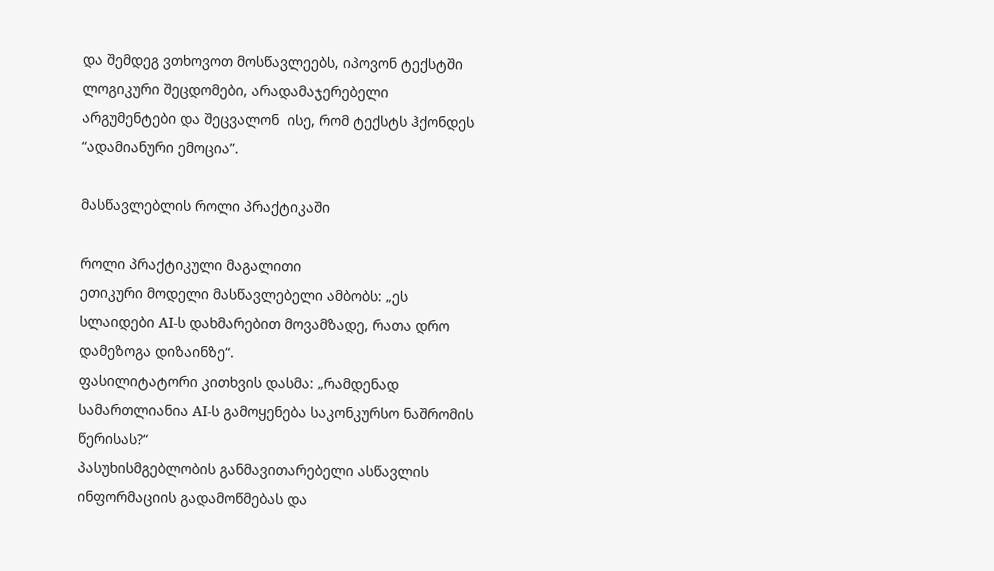და შემდეგ ვთხოვოთ მოსწავლეებს, იპოვონ ტექსტში ლოგიკური შეცდომები, არადამაჯერებელი არგუმენტები და შეცვალონ  ისე, რომ ტექსტს ჰქონდეს “ადამიანური ემოცია”.

მასწავლებლის როლი პრაქტიკაში

როლი პრაქტიკული მაგალითი
ეთიკური მოდელი მასწავლებელი ამბობს: „ეს სლაიდები AI-ს დახმარებით მოვამზადე, რათა დრო დამეზოგა დიზაინზე“.
ფასილიტატორი კითხვის დასმა: „რამდენად სამართლიანია AI-ს გამოყენება საკონკურსო ნაშრომის წერისას?“
პასუხისმგებლობის განმავითარებელი ასწავლის ინფორმაციის გადამოწმებას და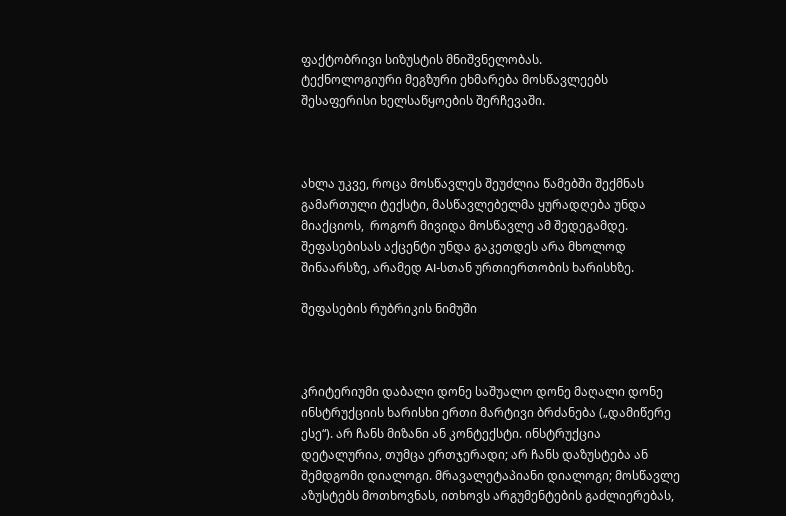ფაქტობრივი სიზუსტის მნიშვნელობას.
ტექნოლოგიური მეგზური ეხმარება მოსწავლეებს  შესაფერისი ხელსაწყოების შერჩევაში.



ახლა უკვე, როცა მოსწავლეს შეუძლია წამებში შექმნას გამართული ტექსტი, მასწავლებელმა ყურადღება უნდა მიაქციოს,  როგორ მივიდა მოსწავლე ამ შედეგამდე. შეფასებისას აქცენტი უნდა გაკეთდეს არა მხოლოდ შინაარსზე, არამედ AI-სთან ურთიერთობის ხარისხზე.

შეფასების რუბრიკის ნიმუში



კრიტერიუმი დაბალი დონე საშუალო დონე მაღალი დონე
ინსტრუქციის ხარისხი ერთი მარტივი ბრძანება („დამიწერე ესე“). არ ჩანს მიზანი ან კონტექსტი. ინსტრუქცია დეტალურია, თუმცა ერთჯერადი; არ ჩანს დაზუსტება ან შემდგომი დიალოგი. მრავალეტაპიანი დიალოგი; მოსწავლე აზუსტებს მოთხოვნას, ითხოვს არგუმენტების გაძლიერებას,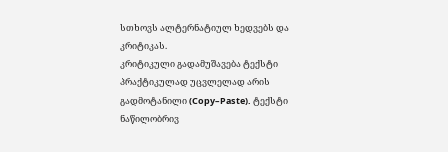სთხოვს ალტერნატიულ ხედვებს და კრიტიკას.
კრიტიკული გადამუშავება ტექსტი პრაქტიკულად უცვლელად არის გადმოტანილი (Copy–Paste). ტექსტი ნაწილობრივ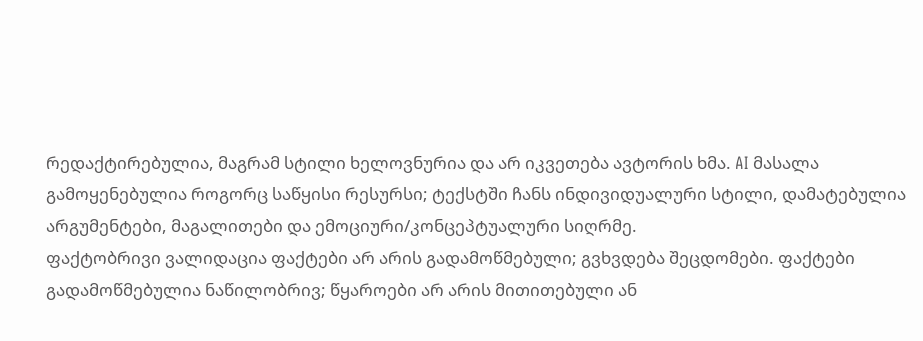რედაქტირებულია, მაგრამ სტილი ხელოვნურია და არ იკვეთება ავტორის ხმა. AI მასალა გამოყენებულია როგორც საწყისი რესურსი; ტექსტში ჩანს ინდივიდუალური სტილი, დამატებულია არგუმენტები, მაგალითები და ემოციური/კონცეპტუალური სიღრმე.
ფაქტობრივი ვალიდაცია ფაქტები არ არის გადამოწმებული; გვხვდება შეცდომები. ფაქტები გადამოწმებულია ნაწილობრივ; წყაროები არ არის მითითებული ან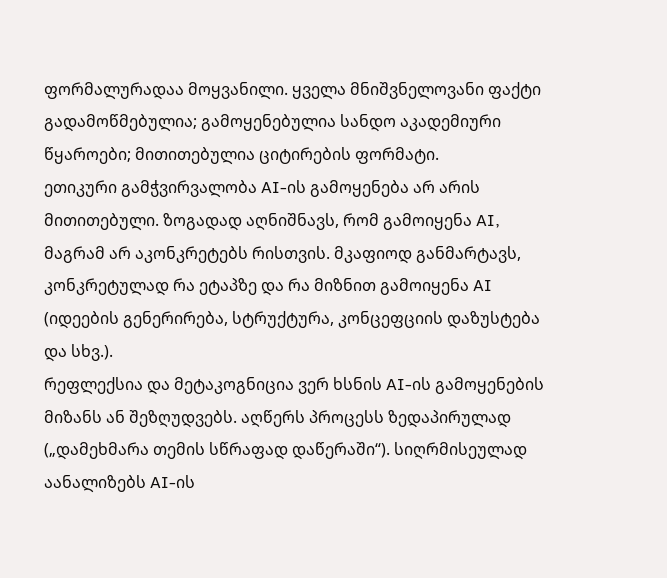ფორმალურადაა მოყვანილი. ყველა მნიშვნელოვანი ფაქტი გადამოწმებულია; გამოყენებულია სანდო აკადემიური წყაროები; მითითებულია ციტირების ფორმატი.
ეთიკური გამჭვირვალობა AI-ის გამოყენება არ არის მითითებული. ზოგადად აღნიშნავს, რომ გამოიყენა AI, მაგრამ არ აკონკრეტებს რისთვის. მკაფიოდ განმარტავს, კონკრეტულად რა ეტაპზე და რა მიზნით გამოიყენა AI (იდეების გენერირება, სტრუქტურა, კონცეფციის დაზუსტება და სხვ.).
რეფლექსია და მეტაკოგნიცია ვერ ხსნის AI-ის გამოყენების მიზანს ან შეზღუდვებს. აღწერს პროცესს ზედაპირულად („დამეხმარა თემის სწრაფად დაწერაში“). სიღრმისეულად აანალიზებს AI-ის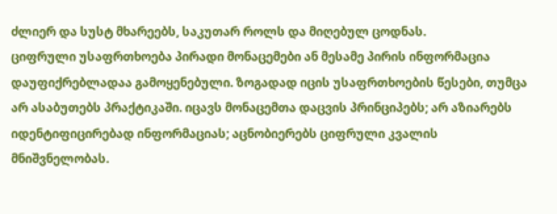ძლიერ და სუსტ მხარეებს, საკუთარ როლს და მიღებულ ცოდნას.
ციფრული უსაფრთხოება პირადი მონაცემები ან მესამე პირის ინფორმაცია დაუფიქრებლადაა გამოყენებული. ზოგადად იცის უსაფრთხოების წესები, თუმცა არ ასაბუთებს პრაქტიკაში. იცავს მონაცემთა დაცვის პრინციპებს; არ აზიარებს იდენტიფიცირებად ინფორმაციას; აცნობიერებს ციფრული კვალის მნიშვნელობას.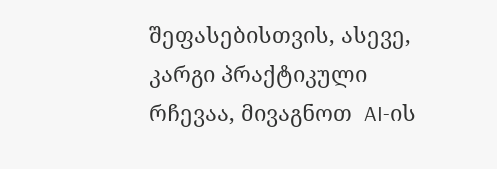შეფასებისთვის, ასევე, კარგი პრაქტიკული რჩევაა, მივაგნოთ  AI-ის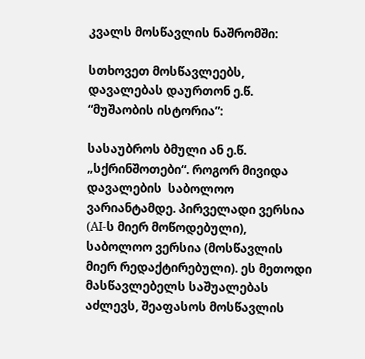კვალს მოსწავლის ნაშრომში:

სთხოვეთ მოსწავლეებს, დავალებას დაურთონ ე.წ. “მუშაობის ისტორია”:

სასაუბროს ბმული ან ე.წ. „სქრინშოთები“. როგორ მივიდა დავალების  საბოლოო ვარიანტამდე. პირველადი ვერსია (AI-ს მიერ მოწოდებული), საბოლოო ვერსია (მოსწავლის მიერ რედაქტირებული). ეს მეთოდი მასწავლებელს საშუალებას აძლევს, შეაფასოს მოსწავლის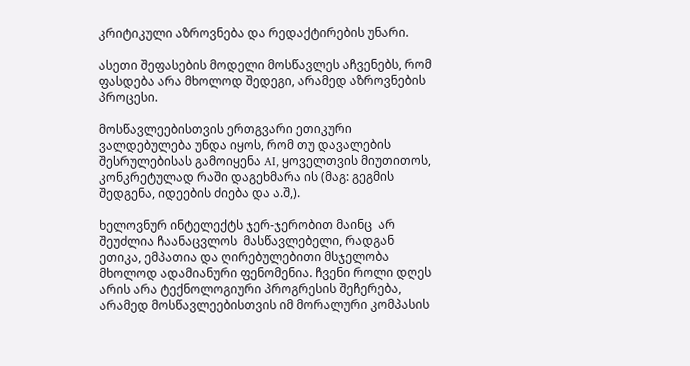კრიტიკული აზროვნება და რედაქტირების უნარი.

ასეთი შეფასების მოდელი მოსწავლეს აჩვენებს, რომ ფასდება არა მხოლოდ შედეგი, არამედ აზროვნების პროცესი.

მოსწავლეებისთვის ერთგვარი ეთიკური ვალდებულება უნდა იყოს, რომ თუ დავალების შესრულებისას გამოიყენა AI, ყოველთვის მიუთითოს, კონკრეტულად რაში დაგეხმარა ის (მაგ: გეგმის შედგენა, იდეების ძიება და ა.შ,).

ხელოვნურ ინტელექტს ჯერ-ჯერობით მაინც  არ შეუძლია ჩაანაცვლოს  მასწავლებელი, რადგან ეთიკა, ემპათია და ღირებულებითი მსჯელობა მხოლოდ ადამიანური ფენომენია. ჩვენი როლი დღეს არის არა ტექნოლოგიური პროგრესის შეჩერება, არამედ მოსწავლეებისთვის იმ მორალური კომპასის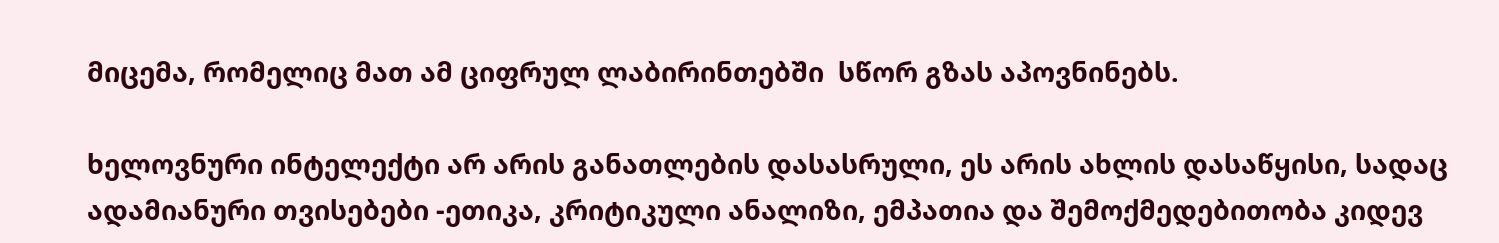მიცემა, რომელიც მათ ამ ციფრულ ლაბირინთებში  სწორ გზას აპოვნინებს.

ხელოვნური ინტელექტი არ არის განათლების დასასრული, ეს არის ახლის დასაწყისი, სადაც ადამიანური თვისებები -ეთიკა, კრიტიკული ანალიზი, ემპათია და შემოქმედებითობა კიდევ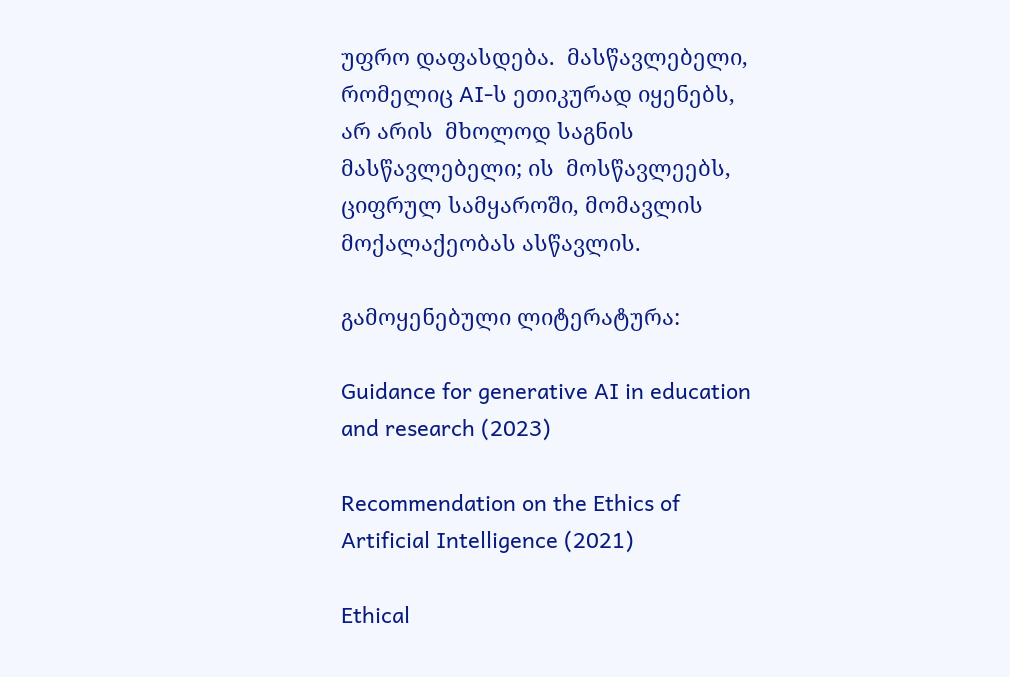უფრო დაფასდება.  მასწავლებელი, რომელიც AI-ს ეთიკურად იყენებს, არ არის  მხოლოდ საგნის მასწავლებელი; ის  მოსწავლეებს, ციფრულ სამყაროში, მომავლის მოქალაქეობას ასწავლის.

გამოყენებული ლიტერატურა:

Guidance for generative AI in education and research (2023)

Recommendation on the Ethics of Artificial Intelligence (2021)

Ethical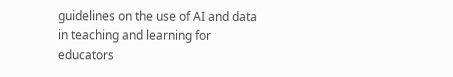guidelines on the use of AI and data in teaching and learning for educators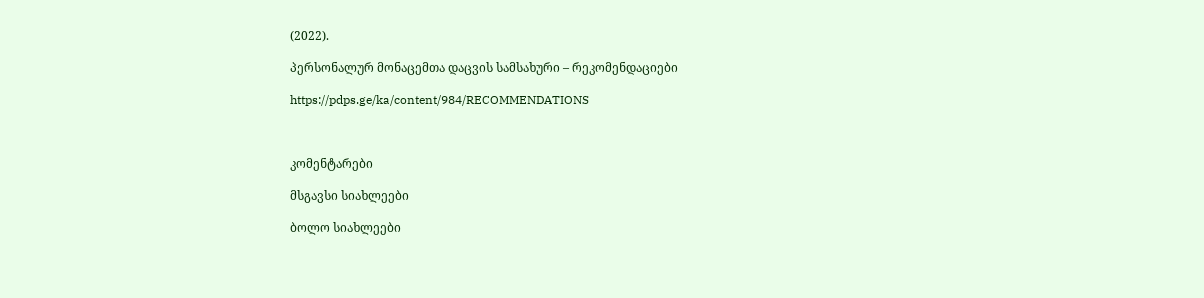(2022).

პერსონალურ მონაცემთა დაცვის სამსახური – რეკომენდაციები

https://pdps.ge/ka/content/984/RECOMMENDATIONS



კომენტარები

მსგავსი სიახლეები

ბოლო სიახლეები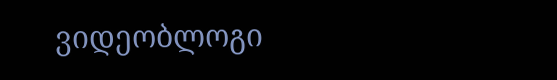ვიდეობლოგი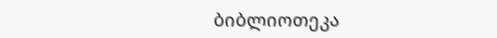ბიბლიოთეკა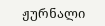ჟურნალი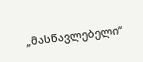„მასწავლებელი“